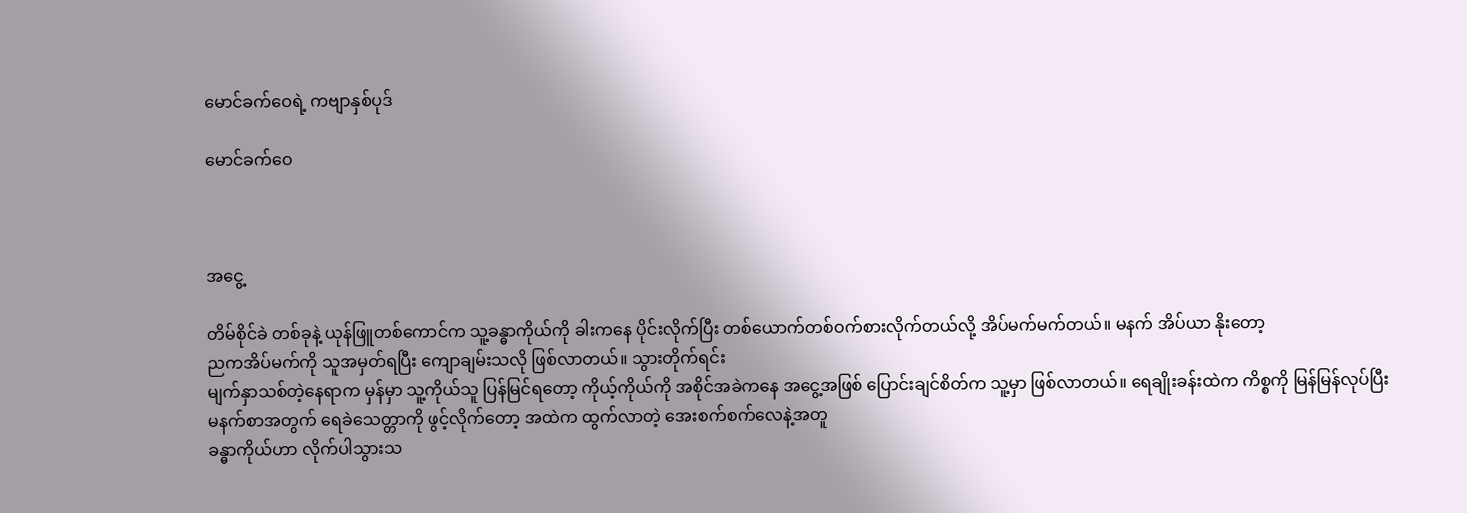မောင်ခက်ဝေရဲ့ ကဗျာနှစ်ပုဒ်

မောင်ခက်ဝေ



အငွေ့

တိမ်စိုင်ခဲ တစ်ခုနဲ့ ယုန်ဖြူတစ်ကောင်က သူ့ခန္ဓာကိုယ်ကို ခါးကနေ ပိုင်းလိုက်ပြီး တစ်ယောက်တစ်ဝက်စားလိုက်တယ်လို့ အိပ်မက်မက်တယ်။ မနက် အိပ်ယာ နိုးတော့
ညကအိပ်မက်ကို သူအမှတ်ရပြီး ကျောချမ်းသလို ဖြစ်လာတယ်။ သွားတိုက်ရင်း
မျက်နှာသစ်တဲ့နေရာက မှန်မှာ သူ့ကိုယ်သူ ပြန်မြင်ရတော့ ကိုယ့်ကိုယ်ကို အစိုင်အခဲကနေ အငွေ့အဖြစ် ပြောင်းချင်စိတ်က သူ့မှာ ဖြစ်လာတယ်။ ရေချိုးခန်းထဲက ကိစ္စကို မြန်မြန်လုပ်ပြီး
မနက်စာအတွက် ရေခဲသေတ္တာကို ဖွင့်လိုက်တော့ အထဲက ထွက်လာတဲ့ အေးစက်စက်လေနဲ့အတူ
ခန္ဓာကိုယ်ဟာ လိုက်ပါသွားသ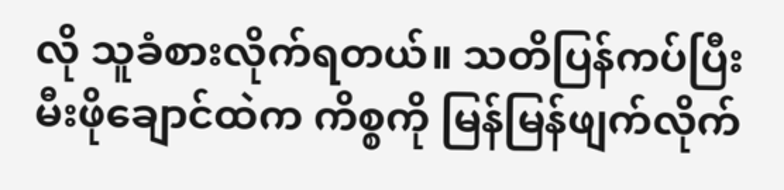လို သူခံစားလိုက်ရတယ်။ သတိပြန်ကပ်ပြီး
မီးဖိုချောင်ထဲက ကိစ္စကို မြန်မြန်ဖျက်လိုက်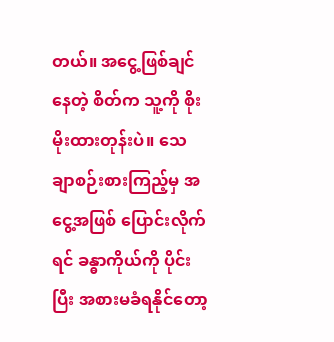တယ်။ အငွေ့ဖြစ်ချင်နေတဲ့ စိတ်က သူ့ကို စိုးမိုးထားတုန်းပဲ။ သေချာစဉ်းစားကြည့်မှ အငွေ့အဖြစ် ပြောင်းလိုက်ရင် ခန္ဓာကိုယ်ကို ပိုင်းပြီး အစားမခံရနိုင်တော့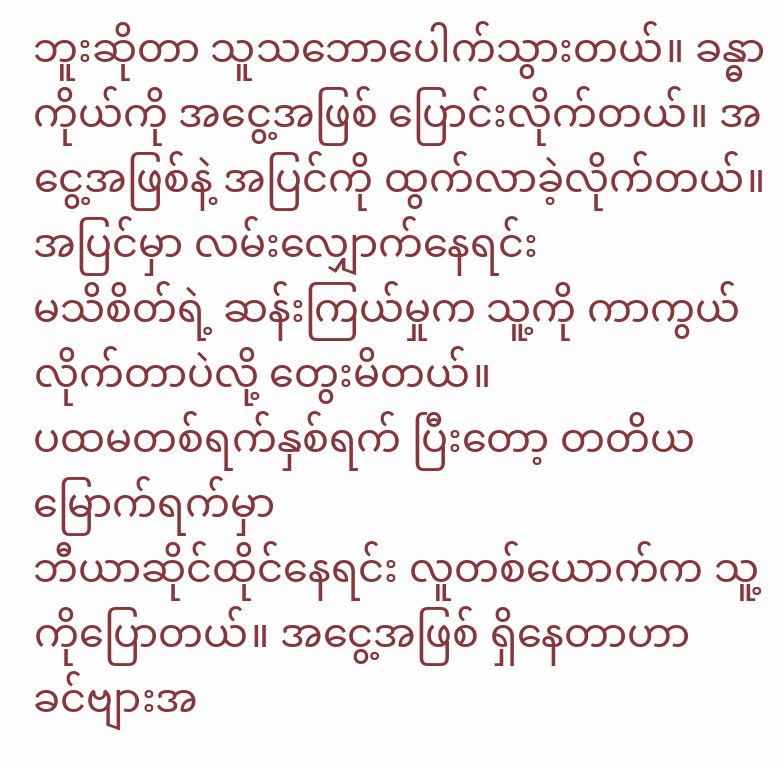ဘူးဆိုတာ သူသဘောပေါက်သွားတယ်။ ခန္ဓာကိုယ်ကို အငွေ့အဖြစ် ပြောင်းလိုက်တယ်။ အငွေ့အဖြစ်နဲ့ အပြင်ကို ထွက်လာခဲ့လိုက်တယ်။
အပြင်မှာ လမ်းလျှောက်နေရင်း
မသိစိတ်ရဲ့ ဆန်းကြယ်မှုက သူ့ကို ကာကွယ်လိုက်တာပဲလို့ တွေးမိတယ်။
ပထမတစ်ရက်နှစ်ရက် ပြီးတော့ တတိယမြောက်ရက်မှာ
ဘီယာဆိုင်ထိုင်နေရင်း လူတစ်ယောက်က သူ့ကိုပြောတယ်။ အငွေ့အဖြစ် ရှိနေတာဟာ
ခင်ဗျားအ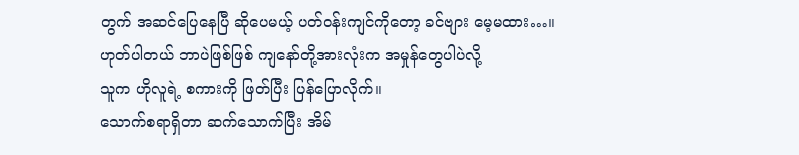တွက် အဆင်ပြေနေပြီ ဆိုပေမယ့် ပတ်ဝန်းကျင်ကိုတော့ ခင်ဗျား မေ့မထား…။
ဟုတ်ပါတယ် ဘာပဲဖြစ်ဖြစ် ကျနော်တို့အားလုံးက အမှုန်တွေပါပဲလို့
သူက ဟိုလူရဲ့ စကားကို ဖြတ်ပြီး ပြန်ပြောလိုက်။
သောက်စရာရှိတာ ဆက်သောက်ပြီး အိမ်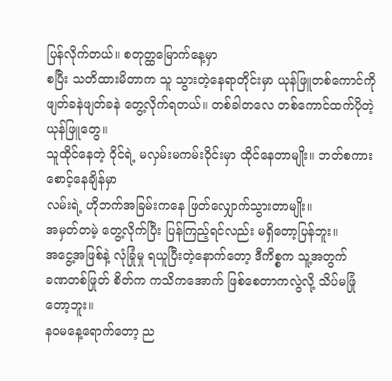ပြန်လိုက်တယ်။ စတုတ္ထမြောက်နေ့မှာ
စပြီး သတိထားမိတာက သူ သွားတဲ့နေရာတိုင်းမှာ ယုန်ဖြူတစ်ကောင်ကို ဖျတ်ခနဲဖျတ်ခနဲ တွေ့လိုက်ရတယ်။ တစ်ခါတလေ တစ်ကောင်ထက်ပိုတဲ့ ယုန်ဖြူတွေ။
သူထိုင်နေတဲ့ ဝိုင်ရဲ့ မလှမ်းမကမ်းဝိုင်းမှာ ထိုင်နေတာမျိုး။ ဘတ်စကားစောင့်နေချိန်မှာ
လမ်းရဲ့ ဟိုဘက်အခြမ်းကနေ ဖြတ်လျှောက်သွားတာမျိုး။
အမှတ်တမဲ့ တွေ့လိုက်ပြီး ပြန်ကြည့်ရင်လည်း မရှိတော့ပြန်ဘူး။
အငွေ့အဖြစ်နဲ့ လုံခြုံမှု ရယူပြီးတဲ့နောက်တော့ ဒီကိစ္စက သူ့အတွက်
ခဏတစ်ဖြုတ် စိတ်က ကသိကအောက် ဖြစ်စေတာကလွဲလို့ သိပ်မဖြုံတော့ဘူး။
နဝမနေ့ရောက်တော့ ည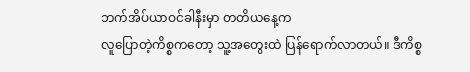ဘက်အိပ်ယာဝင်ခါနီးမှာ တတိယနေ့က
လူပြောတဲ့ကိစ္စကတော့ သူ့အတွေးထဲ ပြန်ရောက်လာတယ်။ ဒီကိစ္စ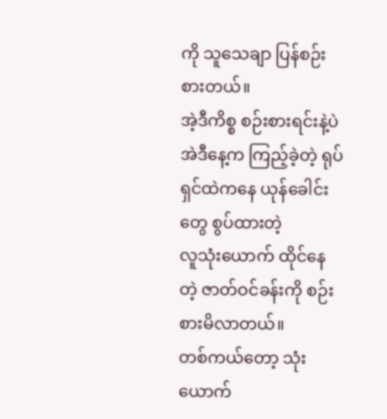ကို သူသေချာ ပြန်စဉ်းစားတယ်။
အဲ့ဒီကိစ္စ စဉ်းစားရင်းနဲ့ပဲ အဲဒီနေ့က ကြည့်ခဲ့တဲ့ ရုပ်ရှင်ထဲကနေ ယုန်ခေါင်းတွေ စွပ်ထားတဲ့
လူသုံးယောက် ထိုင်နေတဲ့ ဇာတ်ဝင်ခန်းကို စဉ်းစားမိလာတယ်။
တစ်ကယ်တော့ သုံးယောက်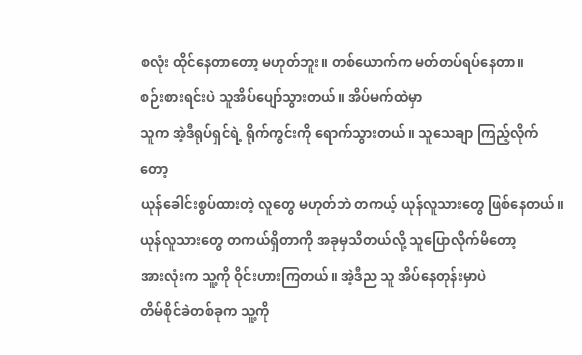စလုံး ထိုင်နေတာတော့ မဟုတ်ဘူး။ တစ်ယောက်က မတ်တပ်ရပ်နေတာ။
စဉ်းစားရင်းပဲ သူအိပ်ပျော်သွားတယ်။ အိပ်မက်ထဲမှာ
သူက အဲ့ဒီရုပ်ရှင်ရဲ့ ရိုက်ကွင်းကို ရောက်သွားတယ်။ သူသေချာ ကြည့်လိုက်တော့
ယုန်ခေါင်းစွပ်ထားတဲ့ လူတွေ မဟုတ်ဘဲ တကယ့် ယုန်လူသားတွေ ဖြစ်နေတယ်။
ယုန်လူသားတွေ တကယ်ရှိတာကို အခုမှသိတယ်လို့ သူပြောလိုက်မိတော့
အားလုံးက သူ့ကို ဝိုင်းဟားကြတယ်။ အဲ့ဒီည သူ အိပ်နေတုန်းမှာပဲ
တိမ်စိုင်ခဲတစ်ခုက သူ့ကို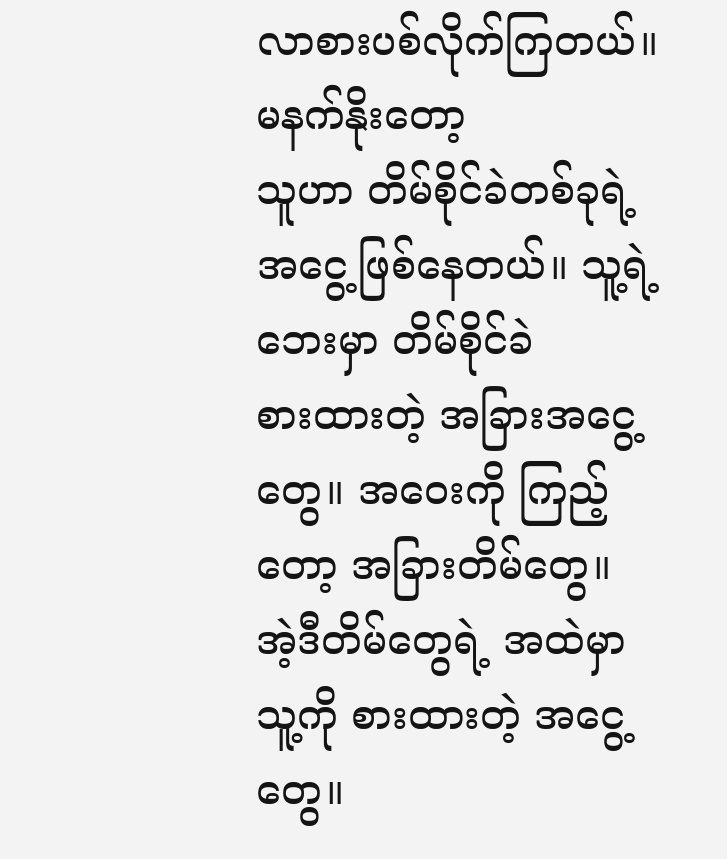လာစားပစ်လိုက်ကြတယ်။ မနက်နိုးတော့
သူဟာ တိမ်စိုင်ခဲတစ်ခုရဲ့ အငွေ့ဖြစ်နေတယ်။ သူ့ရဲ့ဘေးမှာ တိမ်စိုင်ခဲ
စားထားတဲ့ အခြားအငွေ့တွေ။ အဝေးကို ကြည့်တော့ အခြားတိမ်တွေ။ အဲ့ဒီတိမ်တွေရဲ့ အထဲမှာ
သူ့ကို စားထားတဲ့ အငွေ့တွေ။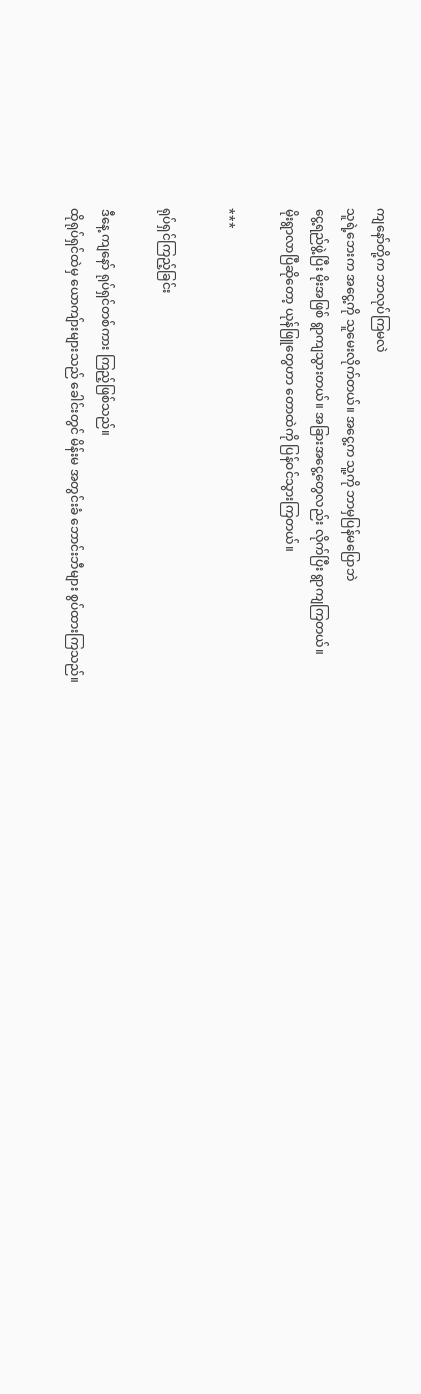ကျနော်တို့က ဘာလုပ်ကြမလဲ
သူရဲ့ဘေးက အငွေ့ကို သူမေးလိုက်တယ်။ အငွေ့က သူ့ကို ဘာမှပြန်မပြောဘဲ
ငွေ့ရည်ဖွဲ့ပြီး မိုးအဖြစ် ရွာကျသွားတယ်။ အခြားအငွေ့တွေလည်း လိုက်ပြီး ရွာကျကြတယ်။
မိုးရွာလာပြီဆိုတော့ ယုန်ဖြူတွေဟာ တောထဲကို ပြန်ဝင်သွားကြတယ်။

***

ရုပ်ရှင်ကြည့်ခြင်း

ဒီနေ့ ကျနော် ရုပ်ရှင်တစ်ကား ကြည့်ဖြစ်သည်။
ထိုရုပ်ရှင်ထဲမှ ယောကျ်ားများသည် ခေါင်းတွင် မိန်းမ အတွင်းခံ ဘောင်းဘီများ စွပ်ထားကြသည်။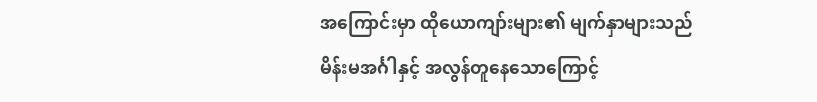အကြောင်းမှာ ထိုယောကျာ်းများ၏ မျက်နှာများသည်
မိန်းမအင်္ဂါနှင့် အလွန်တူနေသောကြောင့်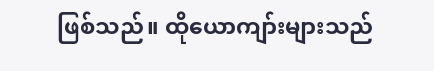ဖြစ်သည်။ ထိုယောကျာ်းများသည်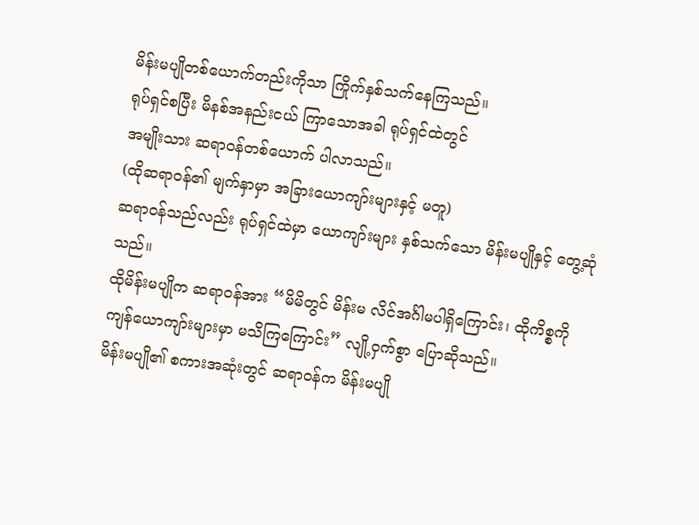မိန်းမပျိုတစ်ယောက်တည်းကိုသာ ကြိုက်နှစ်သက်နေကြသည်။
ရုပ်ရှင်စပြီး မိနစ်အနည်းငယ်‌ ကြာသောအခါ ရုပ်ရှင်ထဲတွင်
အမျိုးသား ဆရာဝန်တစ်ယောက် ပါလာသည်။
(ထိုဆရာဝန်၏ မျက်နှာမှာ အခြားယောကျာ်းများနှင့် မတူ)
ဆရာဝန်သည်လည်း ရုပ်ရှင်ထဲမှာ ယောကျာ်းများ နှစ်သက်သော မိန်းမပျိုနှင့် တွေ့ဆုံသည်။
ထိုမိန်းမပျိုက ဆရာဝန်အား “မိမိတွင် မိန်းမ လိင်အင်္ဂါမပါရှိကြောင်း၊ ထိုကိစ္စကို
ကျန်ယောကျာ်းများမှာ မသိကြကြောင်း” လျို့ဝှက်စွာ ပြောဆိုသည်။
မိန်းမပျို၏ စကားအဆုံးတွင် ဆရာဝန်က မိန်းမပျို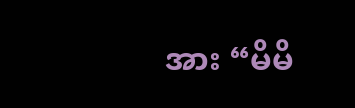အား “မိမိ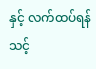နှင့် လက်ထပ်ရန်သင့်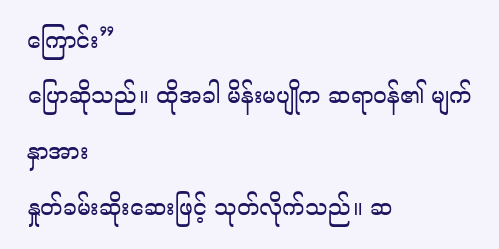ကြောင်း”
ပြောဆိုသည်။ ထိုအခါ မိန်းမပျိုက ဆရာဝန်၏ မျက်နှာအား
နှုတ်ခမ်းဆိုးဆေးဖြင့် သုတ်လိုက်သည်။ ဆ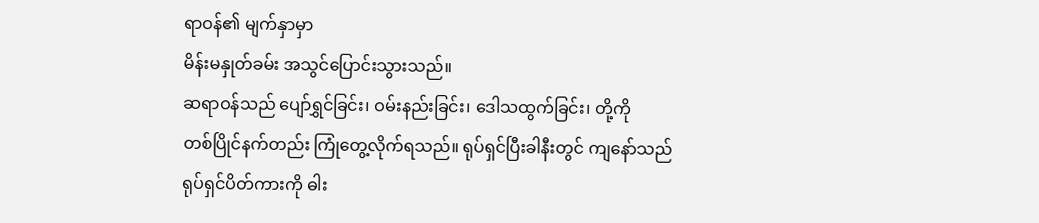ရာဝန်၏ မျက်နှာမှာ
မိန်းမနှုတ်ခမ်း အသွင်ပြောင်းသွားသည်။
ဆရာဝန်သည် ပျော်ရွှင်ခြင်း၊ ဝမ်းနည်းခြင်း၊ ဒေါသထွက်ခြင်း၊ တို့ကို
တစ်ပြိုင်နက်တည်း ကြုံတွေ့လိုက်ရသည်။ ရုပ်ရှင်ပြီးခါနီးတွင် ကျနော်သည်
ရုပ်ရှင်ပိတ်ကားကို ဓါး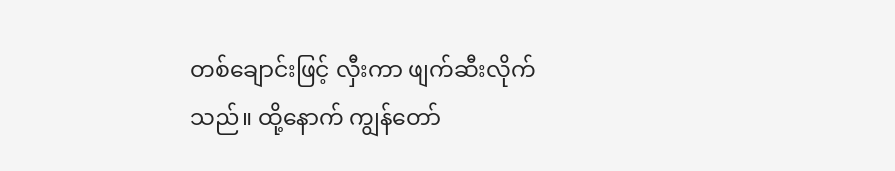တစ်ချောင်းဖြင့် လှီးကာ ဖျက်ဆီးလိုက်သည်။ ထို့နောက် ကျွန်တော်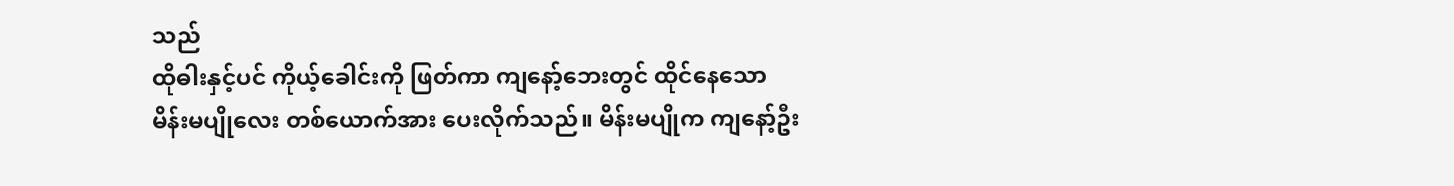သည်
ထိုဓါးနှင့်ပင် ကိုယ့်ခေါင်းကို ဖြတ်ကာ ကျနော့်ဘေးတွင် ထိုင်နေသော
မိန်းမပျိုလေး တစ်ယောက်အား ပေးလိုက်သည်။ မိန်းမပျိုက ကျနော့်ဦး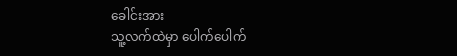ခေါင်းအား
သူ့လက်ထဲမှာ ပေါက်ပေါက်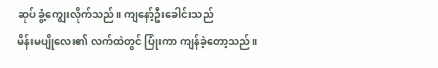ဆုပ် ခွံ့ကျွေးလိုက်သည်။ ကျနော့်ဦးခေါင်းသည်
မိန်းမပျိုလေး၏ လက်ထဲတွင် ပြုံးကာ ကျန်ခဲ့တော့သည်။